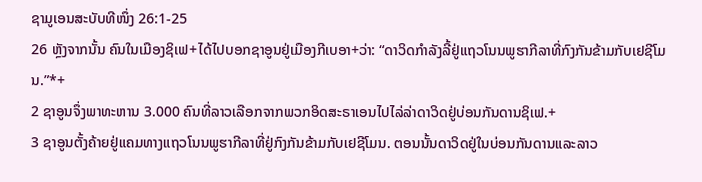ຊາມູເອນສະບັບທີໜຶ່ງ 26:1-25
26 ຫຼັງຈາກນັ້ນ ຄົນໃນເມືອງຊິເຟ+ໄດ້ໄປບອກຊາອູນຢູ່ເມືອງກີເບອາ+ວ່າ: “ດາວິດກຳລັງລີ້ຢູ່ແຖວໂນນພູຮາກີລາທີ່ກົງກັນຂ້າມກັບເຢຊີໂມນ.”*+
2 ຊາອູນຈຶ່ງພາທະຫານ 3.000 ຄົນທີ່ລາວເລືອກຈາກພວກອິດສະຣາເອນໄປໄລ່ລ່າດາວິດຢູ່ບ່ອນກັນດານຊິເຟ.+
3 ຊາອູນຕັ້ງຄ້າຍຢູ່ແຄມທາງແຖວໂນນພູຮາກີລາທີ່ຢູ່ກົງກັນຂ້າມກັບເຢຊີໂມນ. ຕອນນັ້ນດາວິດຢູ່ໃນບ່ອນກັນດານແລະລາວ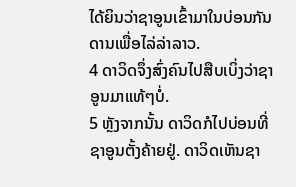ໄດ້ຍິນວ່າຊາອູນເຂົ້າມາໃນບ່ອນກັນດານເພື່ອໄລ່ລ່າລາວ.
4 ດາວິດຈຶ່ງສົ່ງຄົນໄປສືບເບິ່ງວ່າຊາອູນມາແທ້ໆບໍ່.
5 ຫຼັງຈາກນັ້ນ ດາວິດກໍໄປບ່ອນທີ່ຊາອູນຕັ້ງຄ້າຍຢູ່. ດາວິດເຫັນຊາ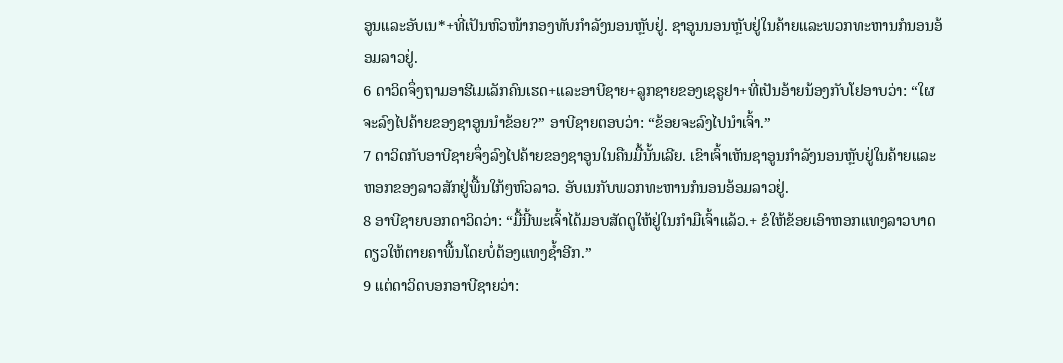ອູນແລະອັບເນ*+ທີ່ເປັນຫົວໜ້າກອງທັບກຳລັງນອນຫຼັບຢູ່. ຊາອູນນອນຫຼັບຢູ່ໃນຄ້າຍແລະພວກທະຫານກໍນອນອ້ອມລາວຢູ່.
6 ດາວິດຈຶ່ງຖາມອາຮີເມເລັກຄົນເຮດ+ແລະອາບີຊາຍ+ລູກຊາຍຂອງເຊຣູຢາ+ທີ່ເປັນອ້າຍນ້ອງກັບໂຢອາບວ່າ: “ໃຜຈະລົງໄປຄ້າຍຂອງຊາອູນນຳຂ້ອຍ?” ອາບີຊາຍຕອບວ່າ: “ຂ້ອຍຈະລົງໄປນຳເຈົ້າ.”
7 ດາວິດກັບອາບີຊາຍຈຶ່ງລົງໄປຄ້າຍຂອງຊາອູນໃນຄືນມື້ນັ້ນເລີຍ. ເຂົາເຈົ້າເຫັນຊາອູນກຳລັງນອນຫຼັບຢູ່ໃນຄ້າຍແລະຫອກຂອງລາວສັກຢູ່ພື້ນໃກ້ໆຫົວລາວ. ອັບເນກັບພວກທະຫານກໍນອນອ້ອມລາວຢູ່.
8 ອາບີຊາຍບອກດາວິດວ່າ: “ມື້ນີ້ພະເຈົ້າໄດ້ມອບສັດຕູໃຫ້ຢູ່ໃນກຳມືເຈົ້າແລ້ວ.+ ຂໍໃຫ້ຂ້ອຍເອົາຫອກແທງລາວບາດດຽວໃຫ້ຕາຍຄາພື້ນໂດຍບໍ່ຕ້ອງແທງຊ້ຳອີກ.”
9 ແຕ່ດາວິດບອກອາບີຊາຍວ່າ: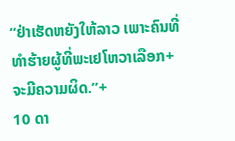“ຢ່າເຮັດຫຍັງໃຫ້ລາວ ເພາະຄົນທີ່ທຳຮ້າຍຜູ້ທີ່ພະເຢໂຫວາເລືອກ+ຈະມີຄວາມຜິດ.”+
10 ດາ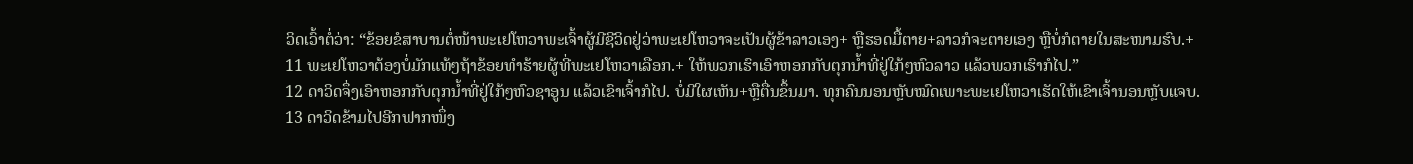ວິດເວົ້າຕໍ່ວ່າ: “ຂ້ອຍຂໍສາບານຕໍ່ໜ້າພະເຢໂຫວາພະເຈົ້າຜູ້ມີຊີວິດຢູ່ວ່າພະເຢໂຫວາຈະເປັນຜູ້ຂ້າລາວເອງ+ ຫຼືຮອດມື້ຕາຍ+ລາວກໍຈະຕາຍເອງ ຫຼືບໍ່ກໍຕາຍໃນສະໜາມຮົບ.+
11 ພະເຢໂຫວາຕ້ອງບໍ່ມັກແທ້ໆຖ້າຂ້ອຍທຳຮ້າຍຜູ້ທີ່ພະເຢໂຫວາເລືອກ.+ ໃຫ້ພວກເຮົາເອົາຫອກກັບຕຸກນ້ຳທີ່ຢູ່ໃກ້ໆຫົວລາວ ແລ້ວພວກເຮົາກໍໄປ.”
12 ດາວິດຈຶ່ງເອົາຫອກກັບຕຸກນ້ຳທີ່ຢູ່ໃກ້ໆຫົວຊາອູນ ແລ້ວເຂົາເຈົ້າກໍໄປ. ບໍ່ມີໃຜເຫັນ+ຫຼືຕື່ນຂຶ້ນມາ. ທຸກຄົນນອນຫຼັບໝົດເພາະພະເຢໂຫວາເຮັດໃຫ້ເຂົາເຈົ້ານອນຫຼັບແຈບ.
13 ດາວິດຂ້າມໄປອີກຟາກໜຶ່ງ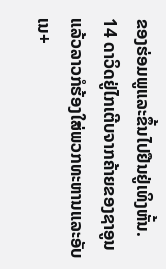ຂອງຮ່ອມພູແລະຂຶ້ນໄປຢືນຢູ່ເທິງຫັ້ນ.
14 ດາວິດຢູ່ໄກເຕີບຈາກຄ້າຍຂອງຊາອູນ ແລ້ວລາວກໍຮ້ອງໃສ່ພວກທະຫານແລະອັບເນ+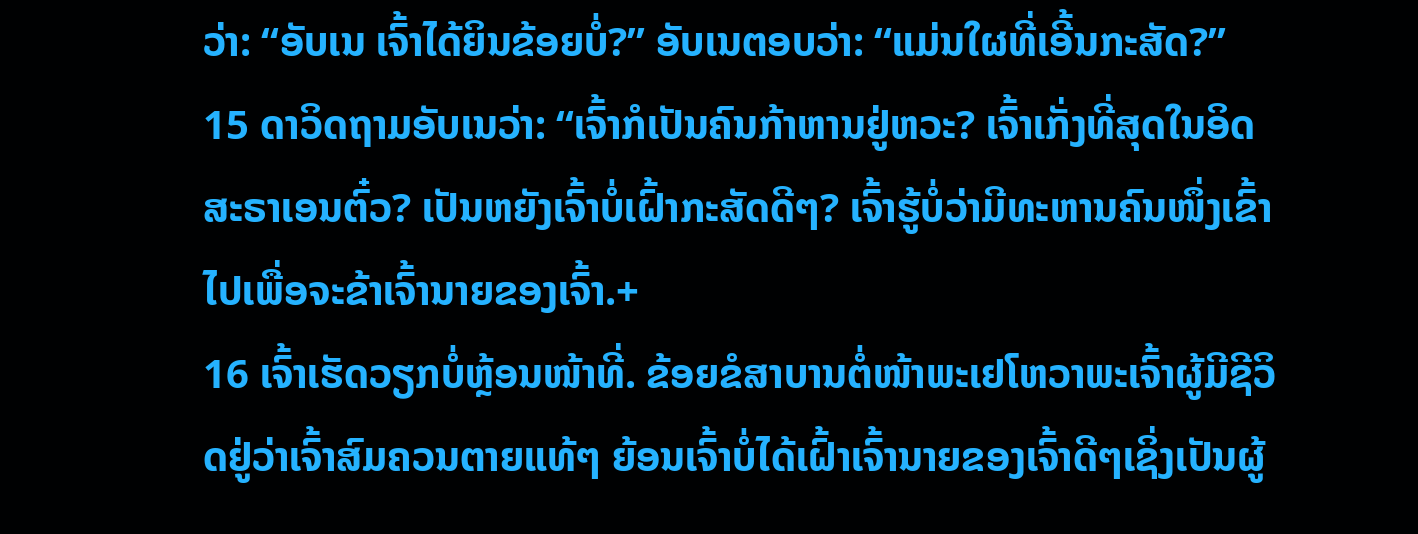ວ່າ: “ອັບເນ ເຈົ້າໄດ້ຍິນຂ້ອຍບໍ່?” ອັບເນຕອບວ່າ: “ແມ່ນໃຜທີ່ເອີ້ນກະສັດ?”
15 ດາວິດຖາມອັບເນວ່າ: “ເຈົ້າກໍເປັນຄົນກ້າຫານຢູ່ຫວະ? ເຈົ້າເກັ່ງທີ່ສຸດໃນອິດສະຣາເອນຕົ໋ວ? ເປັນຫຍັງເຈົ້າບໍ່ເຝົ້າກະສັດດີໆ? ເຈົ້າຮູ້ບໍ່ວ່າມີທະຫານຄົນໜຶ່ງເຂົ້າໄປເພື່ອຈະຂ້າເຈົ້ານາຍຂອງເຈົ້າ.+
16 ເຈົ້າເຮັດວຽກບໍ່ຫຼ້ອນໜ້າທີ່. ຂ້ອຍຂໍສາບານຕໍ່ໜ້າພະເຢໂຫວາພະເຈົ້າຜູ້ມີຊີວິດຢູ່ວ່າເຈົ້າສົມຄວນຕາຍແທ້ໆ ຍ້ອນເຈົ້າບໍ່ໄດ້ເຝົ້າເຈົ້ານາຍຂອງເຈົ້າດີໆເຊິ່ງເປັນຜູ້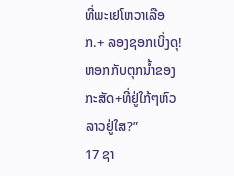ທີ່ພະເຢໂຫວາເລືອກ.+ ລອງຊອກເບິ່ງດຸ! ຫອກກັບຕຸກນ້ຳຂອງກະສັດ+ທີ່ຢູ່ໃກ້ໆຫົວລາວຢູ່ໃສ?”
17 ຊາ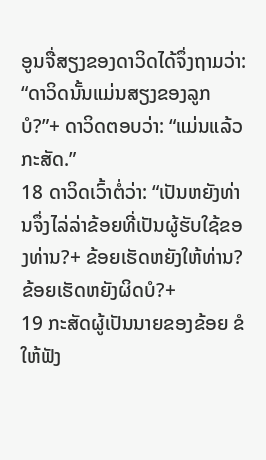ອູນຈື່ສຽງຂອງດາວິດໄດ້ຈຶ່ງຖາມວ່າ: “ດາວິດນັ້ນແມ່ນສຽງຂອງລູກບໍ?”+ ດາວິດຕອບວ່າ: “ແມ່ນແລ້ວກະສັດ.”
18 ດາວິດເວົ້າຕໍ່ວ່າ: “ເປັນຫຍັງທ່ານຈຶ່ງໄລ່ລ່າຂ້ອຍທີ່ເປັນຜູ້ຮັບໃຊ້ຂອງທ່ານ?+ ຂ້ອຍເຮັດຫຍັງໃຫ້ທ່ານ? ຂ້ອຍເຮັດຫຍັງຜິດບໍ?+
19 ກະສັດຜູ້ເປັນນາຍຂອງຂ້ອຍ ຂໍໃຫ້ຟັງ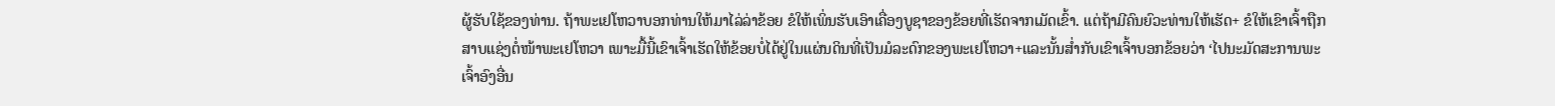ຜູ້ຮັບໃຊ້ຂອງທ່ານ. ຖ້າພະເຢໂຫວາບອກທ່ານໃຫ້ມາໄລ່ລ່າຂ້ອຍ ຂໍໃຫ້ເພິ່ນຮັບເອົາເຄື່ອງບູຊາຂອງຂ້ອຍທີ່ເຮັດຈາກເມັດເຂົ້າ. ແຕ່ຖ້າມີຄົນຍົວະທ່ານໃຫ້ເຮັດ+ ຂໍໃຫ້ເຂົາເຈົ້າຖືກສາບແຊ່ງຕໍ່ໜ້າພະເຢໂຫວາ ເພາະມື້ນີ້ເຂົາເຈົ້າເຮັດໃຫ້ຂ້ອຍບໍ່ໄດ້ຢູ່ໃນແຜ່ນດິນທີ່ເປັນມໍລະດົກຂອງພະເຢໂຫວາ+ແລະນັ້ນສ່ຳກັບເຂົາເຈົ້າບອກຂ້ອຍວ່າ ‘ໄປນະມັດສະການພະເຈົ້າອົງອື່ນ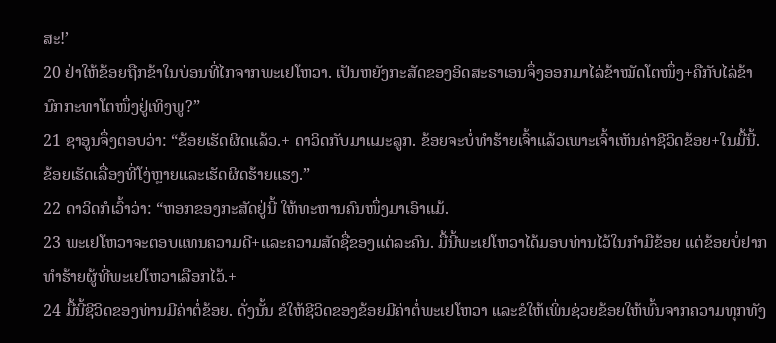ສະ!’
20 ຢ່າໃຫ້ຂ້ອຍຖືກຂ້າໃນບ່ອນທີ່ໄກຈາກພະເຢໂຫວາ. ເປັນຫຍັງກະສັດຂອງອິດສະຣາເອນຈຶ່ງອອກມາໄລ່ຂ້າໝັດໂຕໜຶ່ງ+ຄືກັບໄລ່ຂ້ານົກກະທາໂຕໜຶ່ງຢູ່ເທິງພູ?”
21 ຊາອູນຈຶ່ງຕອບວ່າ: “ຂ້ອຍເຮັດຜິດແລ້ວ.+ ດາວິດກັບມາແມະລູກ. ຂ້ອຍຈະບໍ່ທຳຮ້າຍເຈົ້າແລ້ວເພາະເຈົ້າເຫັນຄ່າຊີວິດຂ້ອຍ+ໃນມື້ນີ້. ຂ້ອຍເຮັດເລື່ອງທີ່ໂງ່ຫຼາຍແລະເຮັດຜິດຮ້າຍແຮງ.”
22 ດາວິດກໍເວົ້າວ່າ: “ຫອກຂອງກະສັດຢູ່ນີ້ ໃຫ້ທະຫານຄົນໜຶ່ງມາເອົາແມ້.
23 ພະເຢໂຫວາຈະຕອບແທນຄວາມດີ+ແລະຄວາມສັດຊື່ຂອງແຕ່ລະຄົນ. ມື້ນີ້ພະເຢໂຫວາໄດ້ມອບທ່ານໄວ້ໃນກຳມືຂ້ອຍ ແຕ່ຂ້ອຍບໍ່ຢາກທຳຮ້າຍຜູ້ທີ່ພະເຢໂຫວາເລືອກໄວ້.+
24 ມື້ນີ້ຊີວິດຂອງທ່ານມີຄ່າຕໍ່ຂ້ອຍ. ດັ່ງນັ້ນ ຂໍໃຫ້ຊີວິດຂອງຂ້ອຍມີຄ່າຕໍ່ພະເຢໂຫວາ ແລະຂໍໃຫ້ເພິ່ນຊ່ວຍຂ້ອຍໃຫ້ພົ້ນຈາກຄວາມທຸກທັງ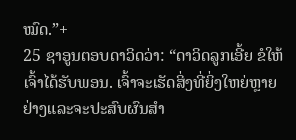ໝົດ.”+
25 ຊາອູນຕອບດາວິດວ່າ: “ດາວິດລູກເອີ້ຍ ຂໍໃຫ້ເຈົ້າໄດ້ຮັບພອນ. ເຈົ້າຈະເຮັດສິ່ງທີ່ຍິ່ງໃຫຍ່ຫຼາຍຢ່າງແລະຈະປະສົບຜົນສຳ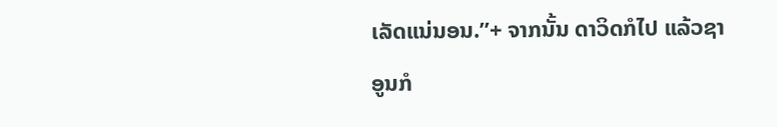ເລັດແນ່ນອນ.”+ ຈາກນັ້ນ ດາວິດກໍໄປ ແລ້ວຊາອູນກໍ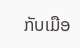ກັບເມືອ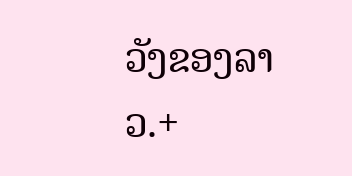ວັງຂອງລາວ.+